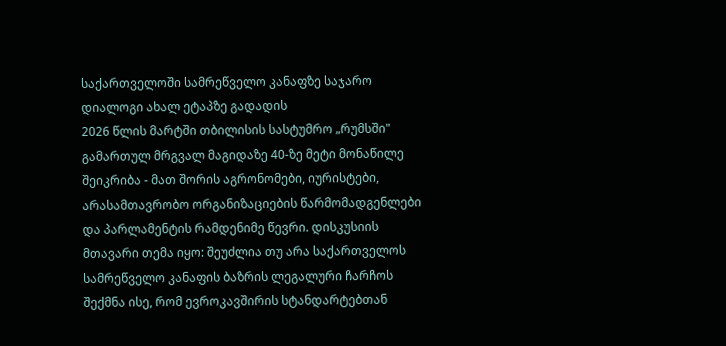საქართველოში სამრეწველო კანაფზე საჯარო დიალოგი ახალ ეტაპზე გადადის
2026 წლის მარტში თბილისის სასტუმრო „რუმსში" გამართულ მრგვალ მაგიდაზე 40-ზე მეტი მონაწილე შეიკრიბა - მათ შორის აგრონომები, იურისტები, არასამთავრობო ორგანიზაციების წარმომადგენლები და პარლამენტის რამდენიმე წევრი. დისკუსიის მთავარი თემა იყო: შეუძლია თუ არა საქართველოს სამრეწველო კანაფის ბაზრის ლეგალური ჩარჩოს შექმნა ისე, რომ ევროკავშირის სტანდარტებთან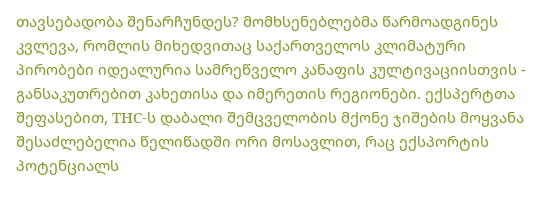თავსებადობა შენარჩუნდეს? მომხსენებლებმა წარმოადგინეს კვლევა, რომლის მიხედვითაც საქართველოს კლიმატური პირობები იდეალურია სამრეწველო კანაფის კულტივაციისთვის - განსაკუთრებით კახეთისა და იმერეთის რეგიონები. ექსპერტთა შეფასებით, THC-ს დაბალი შემცველობის მქონე ჯიშების მოყვანა შესაძლებელია წელიწადში ორი მოსავლით, რაც ექსპორტის პოტენციალს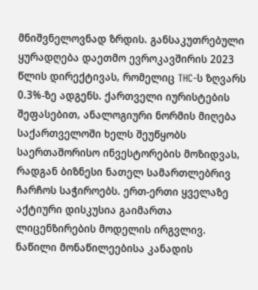მნიშვნელოვნად ზრდის. განსაკუთრებული ყურადღება დაეთმო ევროკავშირის 2023 წლის დირექტივას, რომელიც THC-ს ზღვარს 0.3%-ზე ადგენს. ქართველი იურისტების შეფასებით, ანალოგიური ნორმის მიღება საქართველოში ხელს შეუწყობს საერთაშორისო ინვესტორების მოზიდვას, რადგან ბიზნესი ნათელ სამართლებრივ ჩარჩოს საჭიროებს. ერთ-ერთი ყველაზე აქტიური დისკუსია გაიმართა ლიცენზირების მოდელის ირგვლივ. ნაწილი მონაწილეებისა კანადის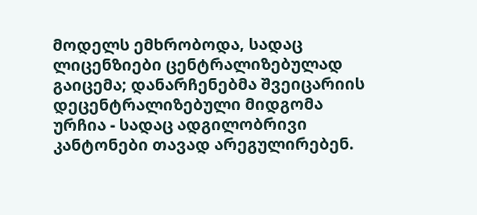მოდელს ემხრობოდა, სადაც ლიცენზიები ცენტრალიზებულად გაიცემა; დანარჩენებმა შვეიცარიის დეცენტრალიზებული მიდგომა ურჩია - სადაც ადგილობრივი კანტონები თავად არეგულირებენ.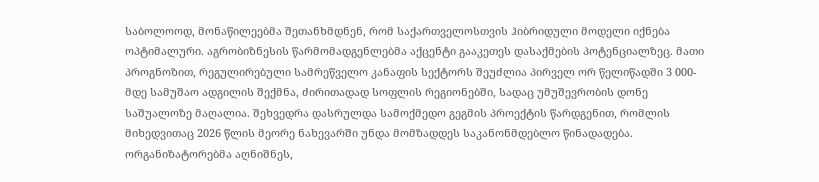საბოლოოდ, მონაწილეებმა შეთანხმდნენ, რომ საქართველოსთვის ჰიბრიდული მოდელი იქნება ოპტიმალური. აგრობიზნესის წარმომადგენლებმა აქცენტი გააკეთეს დასაქმების პოტენციალზეც. მათი პროგნოზით, რეგულირებული სამრეწველო კანაფის სექტორს შეუძლია პირველ ორ წელიწადში 3 000-მდე სამუშაო ადგილის შექმნა, ძირითადად სოფლის რეგიონებში, სადაც უმუშევრობის დონე საშუალოზე მაღალია. შეხვედრა დასრულდა სამოქმედო გეგმის პროექტის წარდგენით, რომლის მიხედვითაც 2026 წლის მეორე ნახევარში უნდა მომზადდეს საკანონმდებლო წინადადება. ორგანიზატორებმა აღნიშნეს,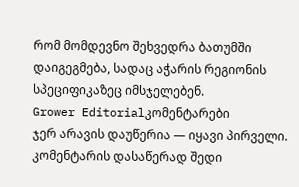რომ მომდევნო შეხვედრა ბათუმში დაიგეგმება, სადაც აჭარის რეგიონის სპეციფიკაზეც იმსჯელებენ.
Grower Editorialკომენტარები
ჯერ არავის დაუწერია — იყავი პირველი.
კომენტარის დასაწერად შედი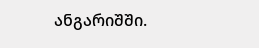ანგარიშში.